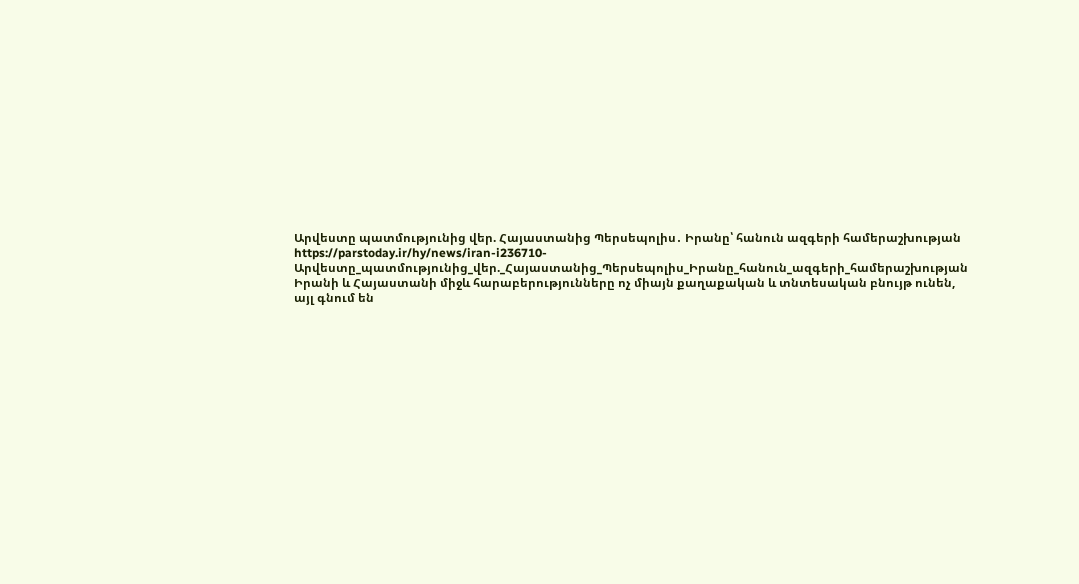Արվեստը պատմությունից վեր. Հայաստանից Պերսեպոլիս․ Իրանը՝ հանուն ազգերի համերաշխության
https://parstoday.ir/hy/news/iran-i236710-Արվեստը_պատմությունից_վեր._Հայաստանից_Պերսեպոլիս_Իրանը_հանուն_ազգերի_համերաշխության
Իրանի և Հայաստանի միջև հարաբերությունները ոչ միայն քաղաքական և տնտեսական բնույթ ունեն, այլ գնում են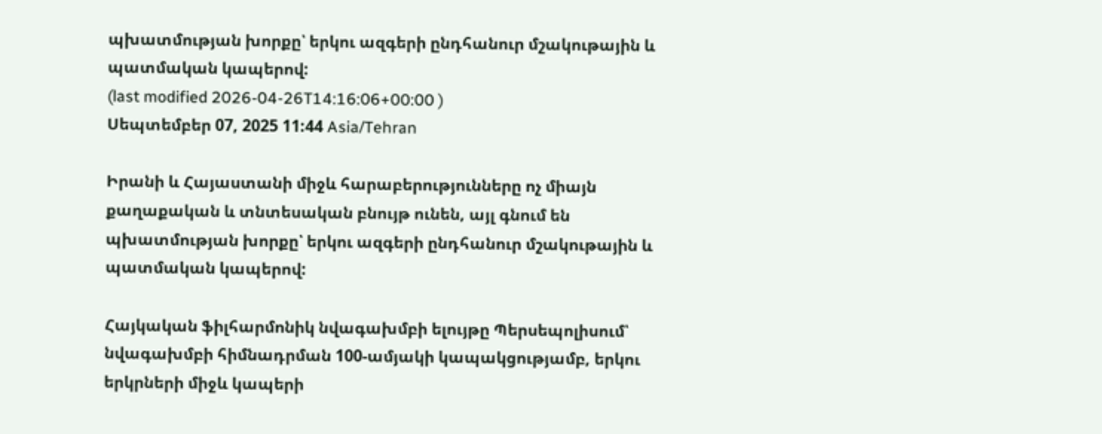պխատմության խորքը՝ երկու ազգերի ընդհանուր մշակութային և պատմական կապերով:
(last modified 2026-04-26T14:16:06+00:00 )
Սեպտեմբեր 07, 2025 11:44 Asia/Tehran

Իրանի և Հայաստանի միջև հարաբերությունները ոչ միայն քաղաքական և տնտեսական բնույթ ունեն, այլ գնում են պխատմության խորքը՝ երկու ազգերի ընդհանուր մշակութային և պատմական կապերով:

Հայկական ֆիլհարմոնիկ նվագախմբի ելույթը Պերսեպոլիսում՝ նվագախմբի հիմնադրման 100-ամյակի կապակցությամբ, երկու երկրների միջև կապերի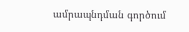ամրապնդման գործում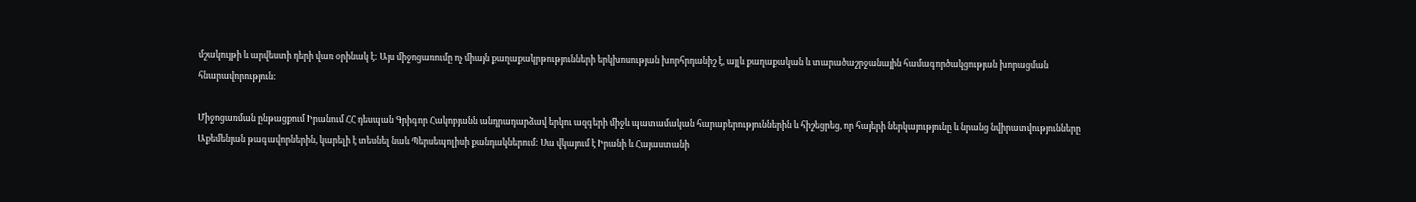մշակույթի և արվեստի դերի վառ օրինակ է: Այս միջոցառումը ոչ միայն քաղաքակրթությունների երկխոսության խորհրդանիշ է, այլև քաղաքական և տարածաշրջանային համագործակցության խորացման հնարավորություն:

Միջոցառման ընթացքում Իրանում ՀՀ դեսպան Գրիգոր Հակոբյանն անդրադարձավ երկու ազգերի միջև պատամական հարաբերություններին և հիշեցրեց, որ հայերի ներկայությունը և նրանց նվիրատվությունները Աքեմենյան թագավորներին, կարելի է տեսնել նաև Պերսեպոլիսի քանդակներում: Սա վկայում է Իրանի և Հայաստանի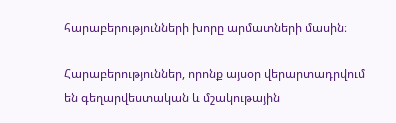հարաբերությունների խորը արմատների մասին։

Հարաբերություններ, որոնք այսօր վերարտադրվում են գեղարվեստական և մշակութային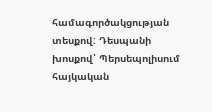համագործակցության տեսքով: Դեսպանի  խոսքով՝ Պերսեպոլիսում հայկական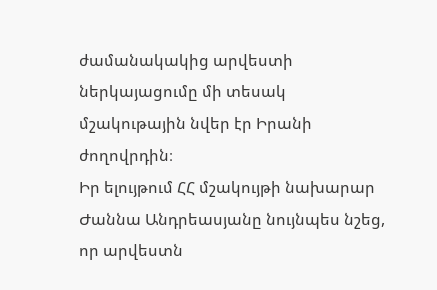ժամանակակից արվեստի ներկայացումը մի տեսակ մշակութային նվեր էր Իրանի ժողովրդին։
Իր ելույթում ՀՀ մշակույթի նախարար Ժաննա Անդրեասյանը նույնպես նշեց, որ արվեստն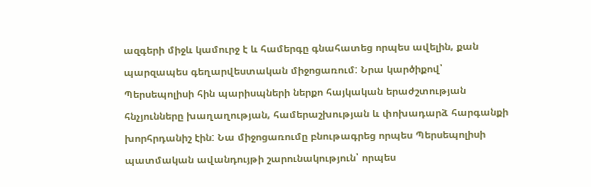ազգերի միջև կամուրջ է և համերգը գնահատեց որպես ավելին, քան պարզապես գեղարվեստական միջոցառում: Նրա կարծիքով՝  Պերսեպոլիսի հին պարիսպների ներքո հայկական երաժշտության հնչյունները խաղաղության, համերաշխության և փոխադարձ հարգանքի խորհրդանիշ էին: Նա միջոցառումը բնութագրեց որպես Պերսեպոլիսի պատմական ավանդույթի շարունակություն՝ որպես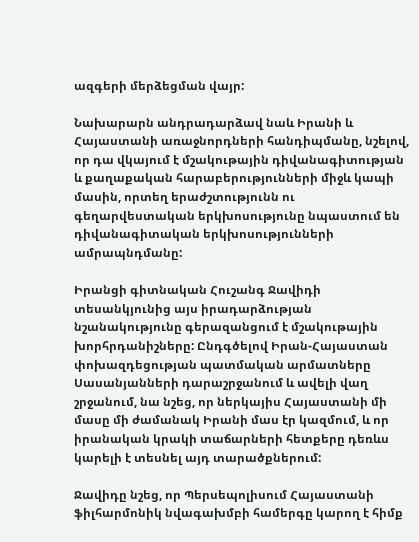ազգերի մերձեցման վայր:

Նախարարն անդրադարձավ նաև Իրանի և Հայաստանի առաջնորդների հանդիպմանը, նշելով, որ դա վկայում է մշակութային դիվանագիտության և քաղաքական հարաբերությունների միջև կապի մասին, որտեղ երաժշտությունն ու գեղարվեստական երկխոսությունը նպաստում են դիվանագիտական երկխոսությունների ամրապնդմանը:

Իրանցի գիտնական Հուշանգ Ջավիդի տեսանկյունից այս իրադարձության նշանակությունը գերազանցում է մշակութային խորհրդանիշները: Ընդգծելով Իրան-Հայաստան փոխազդեցության պատմական արմատները Սասանյանների դարաշրջանում և ավելի վաղ շրջանում, նա նշեց, որ ներկայիս Հայաստանի մի մասը մի ժամանակ Իրանի մաս էր կազմում, և որ իրանական կրակի տաճարների հետքերը դեռևս կարելի է տեսնել այդ տարածքներում:

Ջավիդը նշեց, որ Պերսեպոլիսում Հայաստանի ֆիլհարմոնիկ նվագախմբի համերգը կարող է հիմք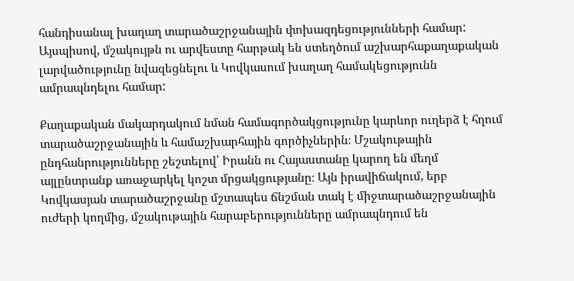հանդիսանալ խաղաղ տարածաշրջանային փոխազդեցությունների համար:
Այսպիսով, մշակույթն ու արվեստը հարթակ են ստեղծում աշխարհաքաղաքական լարվածությունը նվազեցնելու և Կովկասում խաղաղ համակեցությունն ամրապնդելու համար:

Քաղաքական մակարդակում նման համագործակցությունը կարևոր ուղերձ է հղում տարածաշրջանային և համաշխարհային գործիչներին։ Մշակութային ընդհանրությունները շեշտելով՝ Իրանն ու Հայաստանը կարող են մեղմ այլընտրանք առաջարկել կոշտ մրցակցությանը։ Այն իրավիճակում, երբ Կովկասյան տարածաշրջանը մշտապես ճնշման տակ է միջտարածաշրջանային ուժերի կողմից, մշակութային հարաբերությունները ամրապնդում են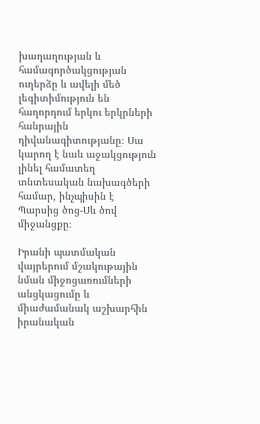խաղաղության և համագործակցության ուղերձը և ավելի մեծ լեգիտիմություն են հաղորդում երկու երկրների հանրային դիվանագիտությանը։ Սա կարող է նաև աջակցություն լինել համատեղ տնտեսական նախագծերի համար, ինչպիսին է Պարսից ծոց-Սև ծով միջանցքը։

Իրանի պատմական վայրերում մշակութային նման միջոցառումների անցկացումը և միաժամանակ աշխարհին իրանական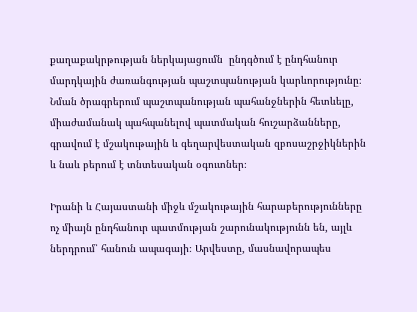քաղաքակրթության ներկայացումն  ընդգծում է ընդհանուր մարդկային ժառանգության պաշտպանության կարևորությունը։ Նման ծրագրերում պաշտպանության պահանջներին հետևելը, միաժամանակ պահպանելով պատմական հուշարձանները, գրավում է մշակութային և գեղարվեստական զբոսաշրջիկներին և նաև բերում է տնտեսական օգուտներ։

Իրանի և Հայաստանի միջև մշակութային հարաբերությունները ոչ միայն ընդհանուր պատմության շարունակությունն են, այլև ներդրում՝ հանուն ապագայի։ Արվեստը, մասնավորապես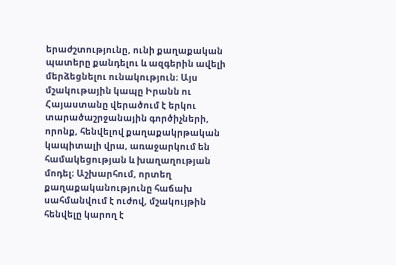երաժշտությունը, ունի քաղաքական պատերը քանդելու և ազգերին ավելի մերձեցնելու ունակություն։ Այս մշակութային կապը Իրանն ու Հայաստանը վերածում է երկու տարածաշրջանային գործիչների, որոնք, հենվելով քաղաքակրթական կապիտալի վրա, առաջարկում են համակեցության և խաղաղության մոդել։ Աշխարհում, որտեղ քաղաքականությունը հաճախ սահմանվում է ուժով, մշակույթին հենվելը կարող է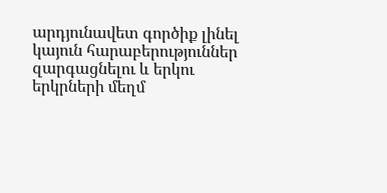արդյունավետ գործիք լինել կայուն հարաբերություններ զարգացնելու և երկու երկրների մեղմ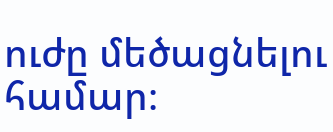ուժը մեծացնելու համար։